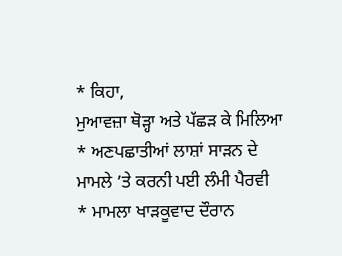* ਕਿਹਾ,
ਮੁਆਵਜ਼ਾ ਥੋੜ੍ਹਾ ਅਤੇ ਪੱਛੜ ਕੇ ਮਿਲਿਆ
* ਅਣਪਛਾਤੀਆਂ ਲਾਸ਼ਾਂ ਸਾੜਨ ਦੇ
ਮਾਮਲੇ ’ਤੇ ਕਰਨੀ ਪਈ ਲੰਮੀ ਪੈਰਵੀ
* ਮਾਮਲਾ ਖਾੜਕੂਵਾਦ ਦੌਰਾਨ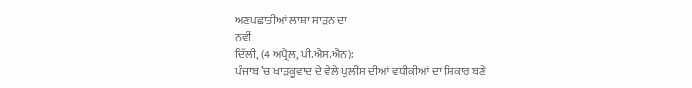ਅਣਪਛਾਤੀਆਂ ਲਾਸ਼ਾ ਸਾੜਨ ਦਾ
ਨਵੀਂ
ਦਿੱਲੀ, (4 ਅਪ੍ਰੈਲ, ਪੀ.ਐਸ.ਐਨ):
ਪੰਜਾਬ ’ਚ ਖਾੜਕੂਵਾਦ ਦੇ ਵੇਲੇ ਪੁਲੀਸ ਦੀਆਂ ਵਧੀਕੀਆਂ ਦਾ ਸ਼ਿਕਾਰ ਬਣੇ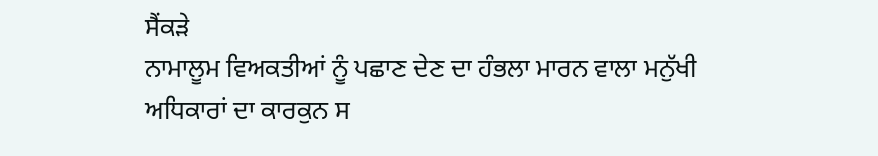ਸੈਂਕੜੇ
ਨਾਮਾਲੂਮ ਵਿਅਕਤੀਆਂ ਨੂੰ ਪਛਾਣ ਦੇਣ ਦਾ ਹੰਭਲਾ ਮਾਰਨ ਵਾਲਾ ਮਨੁੱਖੀ ਅਧਿਕਾਰਾਂ ਦਾ ਕਾਰਕੁਨ ਸ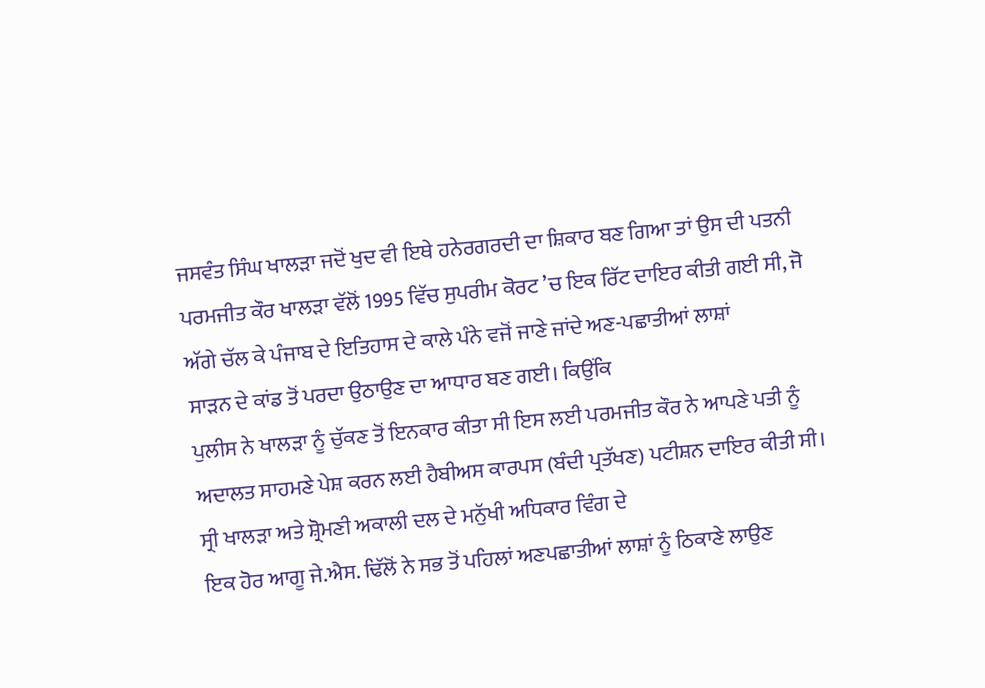ਜਸਵੰਤ ਸਿੰਘ ਖਾਲੜਾ ਜਦੋਂ ਖੁਦ ਵੀ ਇਥੇ ਹਨੇਰਗਰਦੀ ਦਾ ਸ਼ਿਕਾਰ ਬਣ ਗਿਆ ਤਾਂ ਉਸ ਦੀ ਪਤਨੀ
ਪਰਮਜੀਤ ਕੌਰ ਖਾਲੜਾ ਵੱਲੋਂ 1995 ਵਿੱਚ ਸੁਪਰੀਮ ਕੋਰਟ ’ਚ ਇਕ ਰਿੱਟ ਦਾਇਰ ਕੀਤੀ ਗਈ ਸੀ, ਜੋ
ਅੱਗੇ ਚੱਲ ਕੇ ਪੰਜਾਬ ਦੇ ਇਤਿਹਾਸ ਦੇ ਕਾਲੇ ਪੰਨੇ ਵਜੋਂ ਜਾਣੇ ਜਾਂਦੇ ਅਣ-ਪਛਾਤੀਆਂ ਲਾਸ਼ਾਂ
ਸਾੜਨ ਦੇ ਕਾਂਡ ਤੋਂ ਪਰਦਾ ਉਠਾਉਣ ਦਾ ਆਧਾਰ ਬਣ ਗਈ। ਕਿਉਂਕਿ
ਪੁਲੀਸ ਨੇ ਖਾਲੜਾ ਨੂੰ ਚੁੱਕਣ ਤੋਂ ਇਨਕਾਰ ਕੀਤਾ ਸੀ ਇਸ ਲਈ ਪਰਮਜੀਤ ਕੌਰ ਨੇ ਆਪਣੇ ਪਤੀ ਨੂੰ
ਅਦਾਲਤ ਸਾਹਮਣੇ ਪੇਸ਼ ਕਰਨ ਲਈ ਹੈਬੀਅਸ ਕਾਰਪਸ (ਬੰਦੀ ਪ੍ਰਤੱਖਣ) ਪਟੀਸ਼ਨ ਦਾਇਰ ਕੀਤੀ ਸੀ।
ਸ੍ਰੀ ਖਾਲੜਾ ਅਤੇ ਸ਼੍ਰੋਮਣੀ ਅਕਾਲੀ ਦਲ ਦੇ ਮਨੁੱਖੀ ਅਧਿਕਾਰ ਵਿੰਗ ਦੇ
ਇਕ ਹੋਰ ਆਗੂ ਜੇ.ਐਸ. ਢਿੱਲੋਂ ਨੇ ਸਭ ਤੋਂ ਪਹਿਲਾਂ ਅਣਪਛਾਤੀਆਂ ਲਾਸ਼ਾਂ ਨੂੰ ਠਿਕਾਣੇ ਲਾਉਣ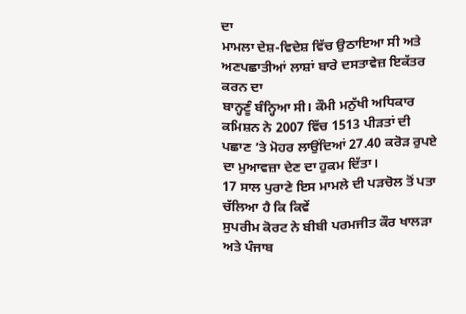ਦਾ
ਮਾਮਲਾ ਦੇਸ਼-ਵਿਦੇਸ਼ ਵਿੱਚ ਉਠਾਇਆ ਸੀ ਅਤੇ ਅਣਪਛਾਤੀਆਂ ਲਾਸ਼ਾਂ ਬਾਰੇ ਦਸਤਾਵੇਜ਼ ਇਕੱਤਰ ਕਰਨ ਦਾ
ਬਾਨ੍ਹਣੂੰ ਬੰਨ੍ਹਿਆ ਸੀ। ਕੌਮੀ ਮਨੁੱਖੀ ਅਧਿਕਾਰ ਕਮਿਸ਼ਨ ਨੇ 2007 ਵਿੱਚ 1513 ਪੀੜਤਾਂ ਦੀ
ਪਛਾਣ ’ਤੇ ਮੋਹਰ ਲਾਉਂਦਿਆਂ 27.40 ਕਰੋੜ ਰੁਪਏ ਦਾ ਮੁਆਵਜ਼ਾ ਦੇਣ ਦਾ ਹੁਕਮ ਦਿੱਤਾ।
17 ਸਾਲ ਪੁਰਾਣੇ ਇਸ ਮਾਮਲੇ ਦੀ ਪੜਚੋਲ ਤੋਂ ਪਤਾ ਚੱਲਿਆ ਹੈ ਕਿ ਕਿਵੇਂ
ਸੁਪਰੀਮ ਕੋਰਟ ਨੇ ਬੀਬੀ ਪਰਮਜੀਤ ਕੌਰ ਖਾਲੜਾ ਅਤੇ ਪੰਜਾਬ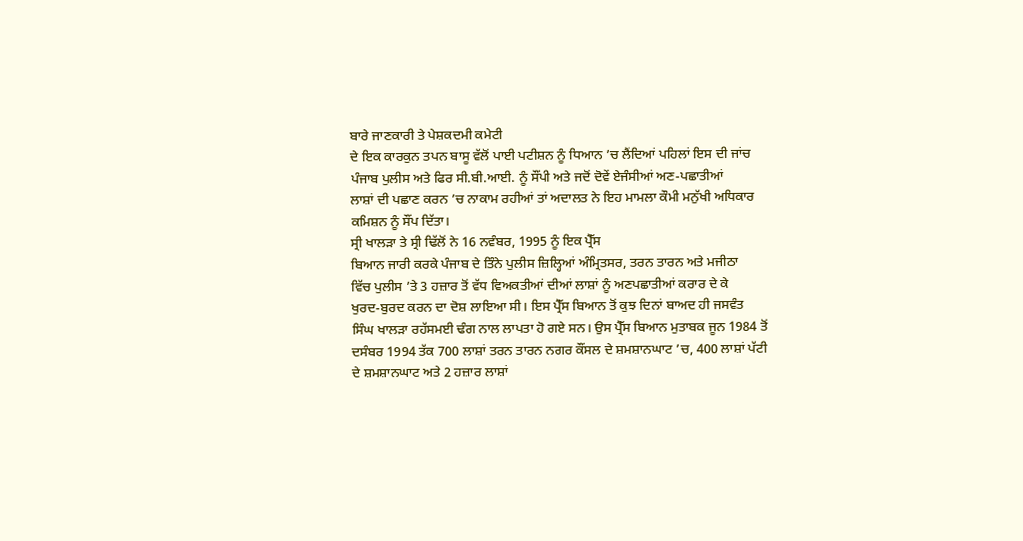ਬਾਰੇ ਜਾਣਕਾਰੀ ਤੇ ਪੇਸ਼ਕਦਮੀ ਕਮੇਟੀ
ਦੇ ਇਕ ਕਾਰਕੁਨ ਤਪਨ ਬਾਸੂ ਵੱਲੋਂ ਪਾਈ ਪਟੀਸ਼ਨ ਨੂੰ ਧਿਆਨ ’ਚ ਲੈਂਦਿਆਂ ਪਹਿਲਾਂ ਇਸ ਦੀ ਜਾਂਚ
ਪੰਜਾਬ ਪੁਲੀਸ ਅਤੇ ਫਿਰ ਸੀ.ਬੀ.ਆਈ. ਨੂੰ ਸੌਂਪੀ ਅਤੇ ਜਦੋਂ ਦੋਵੇਂ ਏਜੰਸੀਆਂ ਅਣ-ਪਛਾਤੀਆਂ
ਲਾਸ਼ਾਂ ਦੀ ਪਛਾਣ ਕਰਨ ’ਚ ਨਾਕਾਮ ਰਹੀਆਂ ਤਾਂ ਅਦਾਲਤ ਨੇ ਇਹ ਮਾਮਲਾ ਕੌਮੀ ਮਨੁੱਖੀ ਅਧਿਕਾਰ
ਕਮਿਸ਼ਨ ਨੂੰ ਸੌਂਪ ਦਿੱਤਾ।
ਸ੍ਰੀ ਖਾਲੜਾ ਤੇ ਸ੍ਰੀ ਢਿੱਲੋਂ ਨੇ 16 ਨਵੰਬਰ, 1995 ਨੂੰ ਇਕ ਪ੍ਰੈੱਸ
ਬਿਆਨ ਜਾਰੀ ਕਰਕੇ ਪੰਜਾਬ ਦੇ ਤਿੰਨੇ ਪੁਲੀਸ ਜ਼ਿਲ੍ਹਿਆਂ ਅੰਮ੍ਰਿਤਸਰ, ਤਰਨ ਤਾਰਨ ਅਤੇ ਮਜੀਠਾ
ਵਿੱਚ ਪੁਲੀਸ ’ਤੇ 3 ਹਜ਼ਾਰ ਤੋਂ ਵੱਧ ਵਿਅਕਤੀਆਂ ਦੀਆਂ ਲਾਸ਼ਾਂ ਨੂੰ ਅਣਪਛਾਤੀਆਂ ਕਰਾਰ ਦੇ ਕੇ
ਖੁਰਦ-ਬੁਰਦ ਕਰਨ ਦਾ ਦੋਸ਼ ਲਾਇਆ ਸੀ। ਇਸ ਪ੍ਰੈੱਸ ਬਿਆਨ ਤੋਂ ਕੁਝ ਦਿਨਾਂ ਬਾਅਦ ਹੀ ਜਸਵੰਤ
ਸਿੰਘ ਖਾਲੜਾ ਰਹੱਸਮਈ ਢੰਗ ਨਾਲ ਲਾਪਤਾ ਹੋ ਗਏ ਸਨ। ਉਸ ਪ੍ਰੈੱਸ ਬਿਆਨ ਮੁਤਾਬਕ ਜੂਨ 1984 ਤੋਂ
ਦਸੰਬਰ 1994 ਤੱਕ 700 ਲਾਸ਼ਾਂ ਤਰਨ ਤਾਰਨ ਨਗਰ ਕੌਂਸਲ ਦੇ ਸ਼ਮਸ਼ਾਨਘਾਟ ’ਚ, 400 ਲਾਸ਼ਾਂ ਪੱਟੀ
ਦੇ ਸ਼ਮਸ਼ਾਨਘਾਟ ਅਤੇ 2 ਹਜ਼ਾਰ ਲਾਸ਼ਾਂ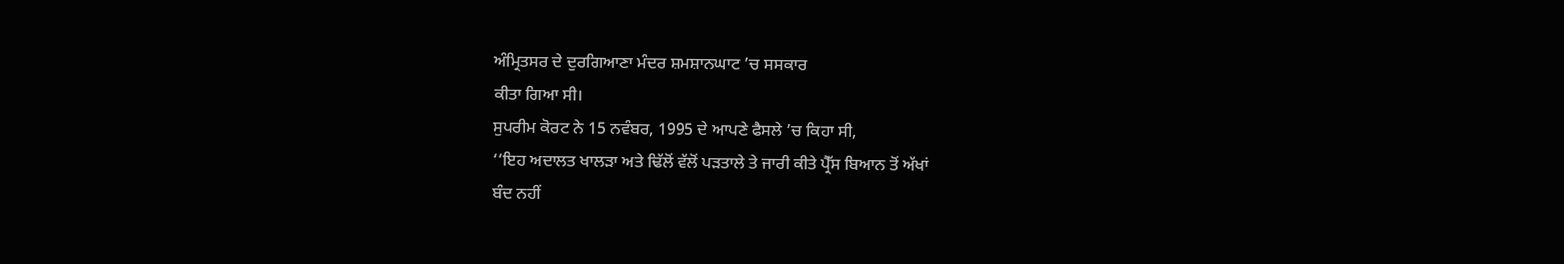ਅੰਮ੍ਰਿਤਸਰ ਦੇ ਦੁਰਗਿਆਣਾ ਮੰਦਰ ਸ਼ਮਸ਼ਾਨਘਾਟ ’ਚ ਸਸਕਾਰ
ਕੀਤਾ ਗਿਆ ਸੀ।
ਸੁਪਰੀਮ ਕੋਰਟ ਨੇ 15 ਨਵੰਬਰ, 1995 ਦੇ ਆਪਣੇ ਫੈਸਲੇ ’ਚ ਕਿਹਾ ਸੀ,
‘‘ਇਹ ਅਦਾਲਤ ਖਾਲੜਾ ਅਤੇ ਢਿੱਲੋਂ ਵੱਲੋਂ ਪੜਤਾਲੇ ਤੇ ਜਾਰੀ ਕੀਤੇ ਪ੍ਰੈੱਸ ਬਿਆਨ ਤੋਂ ਅੱਖਾਂ
ਬੰਦ ਨਹੀਂ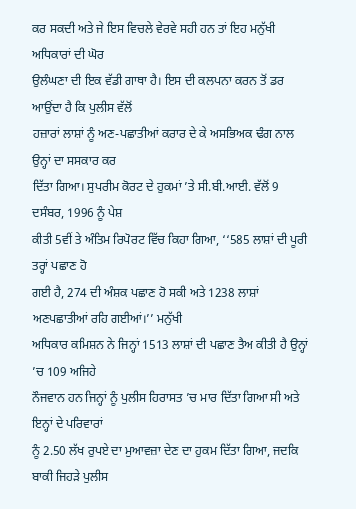ਕਰ ਸਕਦੀ ਅਤੇ ਜੇ ਇਸ ਵਿਚਲੇ ਵੇਰਵੇ ਸਹੀ ਹਨ ਤਾਂ ਇਹ ਮਨੁੱਖੀ ਅਧਿਕਾਰਾਂ ਦੀ ਘੋਰ
ਉਲੰਘਣਾ ਦੀ ਇਕ ਵੱਡੀ ਗਾਥਾ ਹੈ। ਇਸ ਦੀ ਕਲਪਨਾ ਕਰਨ ਤੋਂ ਡਰ ਆਉਂਦਾ ਹੈ ਕਿ ਪੁਲੀਸ ਵੱਲੋਂ
ਹਜ਼ਾਰਾਂ ਲਾਸ਼ਾਂ ਨੂੰ ਅਣ-ਪਛਾਤੀਆਂ ਕਰਾਰ ਦੇ ਕੇ ਅਸਭਿਅਕ ਢੰਗ ਨਾਲ ਉਨ੍ਹਾਂ ਦਾ ਸਸਕਾਰ ਕਰ
ਦਿੱਤਾ ਗਿਆ। ਸੁਪਰੀਮ ਕੋਰਟ ਦੇ ਹੁਕਮਾਂ ’ਤੇ ਸੀ.ਬੀ.ਆਈ. ਵੱਲੋਂ 9 ਦਸੰਬਰ, 1996 ਨੂੰ ਪੇਸ਼
ਕੀਤੀ 5ਵੀਂ ਤੇ ਅੰਤਿਮ ਰਿਪੋਰਟ ਵਿੱਚ ਕਿਹਾ ਗਿਆ, ‘‘585 ਲਾਸ਼ਾਂ ਦੀ ਪੂਰੀ ਤਰ੍ਹਾਂ ਪਛਾਣ ਹੋ
ਗਈ ਹੈ, 274 ਦੀ ਅੰਸ਼ਕ ਪਛਾਣ ਹੋ ਸਕੀ ਅਤੇ 1238 ਲਾਸ਼ਾਂ ਅਣਪਛਾਤੀਆਂ ਰਹਿ ਗਈਆਂ।’’ ਮਨੁੱਖੀ
ਅਧਿਕਾਰ ਕਮਿਸ਼ਨ ਨੇ ਜਿਨ੍ਹਾਂ 1513 ਲਾਸ਼ਾਂ ਦੀ ਪਛਾਣ ਤੈਅ ਕੀਤੀ ਹੈ ਉਨ੍ਹਾਂ ’ਚ 109 ਅਜਿਹੇ
ਨੌਜਵਾਨ ਹਨ ਜਿਨ੍ਹਾਂ ਨੂੰ ਪੁਲੀਸ ਹਿਰਾਸਤ ’ਚ ਮਾਰ ਦਿੱਤਾ ਗਿਆ ਸੀ ਅਤੇ ਇਨ੍ਹਾਂ ਦੇ ਪਰਿਵਾਰਾਂ
ਨੂੰ 2.50 ਲੱਖ ਰੁਪਏ ਦਾ ਮੁਆਵਜ਼ਾ ਦੇਣ ਦਾ ਹੁਕਮ ਦਿੱਤਾ ਗਿਆ, ਜਦਕਿ ਬਾਕੀ ਜਿਹੜੇ ਪੁਲੀਸ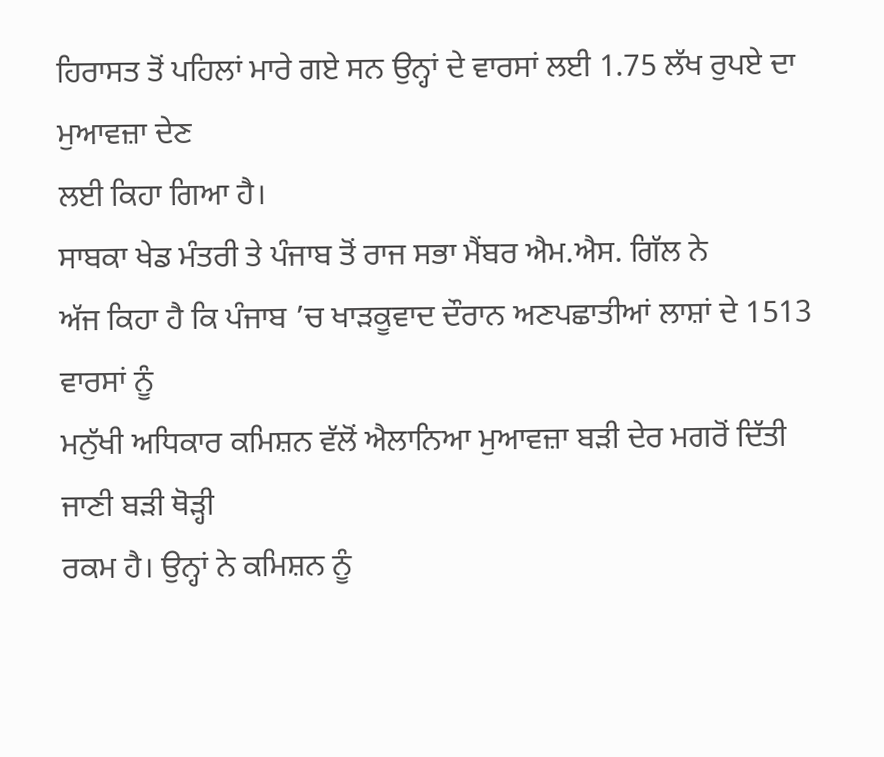ਹਿਰਾਸਤ ਤੋਂ ਪਹਿਲਾਂ ਮਾਰੇ ਗਏ ਸਨ ਉਨ੍ਹਾਂ ਦੇ ਵਾਰਸਾਂ ਲਈ 1.75 ਲੱਖ ਰੁਪਏ ਦਾ ਮੁਆਵਜ਼ਾ ਦੇਣ
ਲਈ ਕਿਹਾ ਗਿਆ ਹੈ।
ਸਾਬਕਾ ਖੇਡ ਮੰਤਰੀ ਤੇ ਪੰਜਾਬ ਤੋਂ ਰਾਜ ਸਭਾ ਮੈਂਬਰ ਐਮ.ਐਸ. ਗਿੱਲ ਨੇ
ਅੱਜ ਕਿਹਾ ਹੈ ਕਿ ਪੰਜਾਬ ’ਚ ਖਾੜਕੂਵਾਦ ਦੌਰਾਨ ਅਣਪਛਾਤੀਆਂ ਲਾਸ਼ਾਂ ਦੇ 1513 ਵਾਰਸਾਂ ਨੂੰ
ਮਨੁੱਖੀ ਅਧਿਕਾਰ ਕਮਿਸ਼ਨ ਵੱਲੋਂ ਐਲਾਨਿਆ ਮੁਆਵਜ਼ਾ ਬੜੀ ਦੇਰ ਮਗਰੋਂ ਦਿੱਤੀ ਜਾਣੀ ਬੜੀ ਥੋੜ੍ਹੀ
ਰਕਮ ਹੈ। ਉਨ੍ਹਾਂ ਨੇ ਕਮਿਸ਼ਨ ਨੂੰ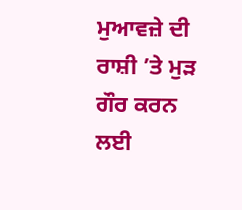ਮੁਆਵਜ਼ੇ ਦੀ ਰਾਸ਼ੀ ’ਤੇ ਮੁੜ ਗੌਰ ਕਰਨ ਲਈ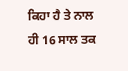ਕਿਹਾ ਹੈ ਤੇ ਨਾਲ
ਹੀ 16 ਸਾਲ ਤਕ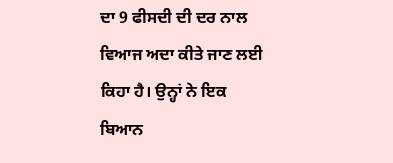ਦਾ 9 ਫੀਸਦੀ ਦੀ ਦਰ ਨਾਲ ਵਿਆਜ ਅਦਾ ਕੀਤੇ ਜਾਣ ਲਈ ਕਿਹਾ ਹੈ। ਉਨ੍ਹਾਂ ਨੇ ਇਕ
ਬਿਆਨ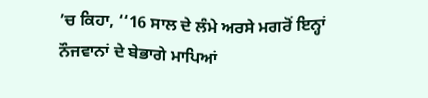’ਚ ਕਿਹਾ, ‘‘16 ਸਾਲ ਦੇ ਲੰਮੇ ਅਰਸੇ ਮਗਰੋਂ ਇਨ੍ਹਾਂ ਨੌਜਵਾਨਾਂ ਦੇ ਬੇਭਾਗੇ ਮਾਪਿਆਂ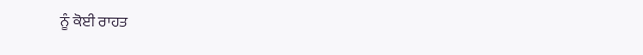ਨੂੰ ਕੋਈ ਰਾਹਤ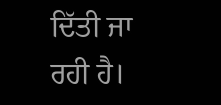ਦਿੱਤੀ ਜਾ ਰਹੀ ਹੈ।